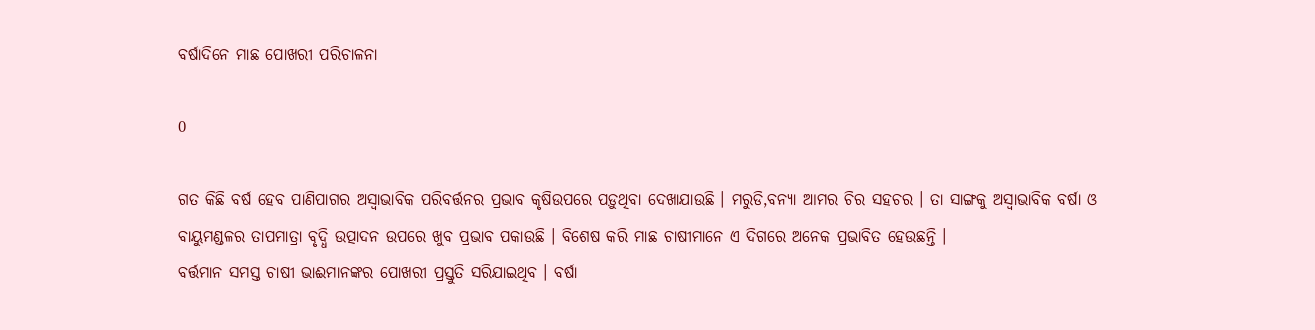ବର୍ଷାଦିନେ ମାଛ ପୋଖରୀ ପରିଚାଳନା

0

ଗତ କିଛି ବର୍ଷ ହେବ ପାଣିପାଗର ଅସ୍ୱାଭାବିକ ପରିବର୍ତ୍ତନର ପ୍ରଭାବ କୃଷିଉପରେ ପଡ଼ୁଥିବା ଦେଖାଯାଉଛି । ମରୁଡି,ବନ୍ୟା ଆମର ଚିର ସହଚର । ତା ସାଙ୍ଗକୁ ଅସ୍ୱାଭାବିକ ବର୍ଷା ଓ ବାୟୁମଣ୍ଡଳର ତାପମାତ୍ରା ବୃଦ୍ଧି ଉତ୍ପାଦନ ଉପରେ ଖୁବ ପ୍ରଭାବ ପକାଉଛି । ବିଶେଷ କରି ମାଛ ଚାଷୀମାନେ ଏ ଦିଗରେ ଅନେକ ପ୍ରଭାବିତ ହେଉଛନ୍ତି ।
ବର୍ତ୍ତମାନ ସମସ୍ତ ଚାଷୀ ଭାଈମାନଙ୍କର ପୋଖରୀ ପ୍ରସ୍ତୁତି ସରିଯାଇଥିବ । ବର୍ଷା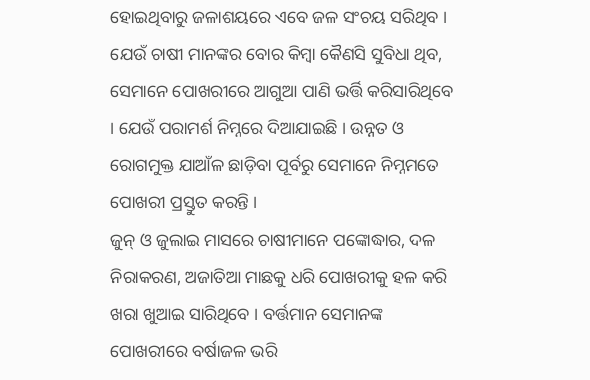ହୋଇଥିବାରୁ ଜଳାଶୟରେ ଏବେ ଜଳ ସଂଚୟ ସରିଥିବ । ଯେଉଁ ଚାଷୀ ମାନଙ୍କର ବୋର କିମ୍ବା କୈଣସି ସୁବିଧା ଥିବ, ସେମାନେ ପୋଖରୀରେ ଆଗୁଆ ପାଣି ଭର୍ତ୍ତି କରିସାରିଥିବେ । ଯେଉଁ ପରାମର୍ଶ ନିମ୍ନରେ ଦିଆଯାଇଛି । ଉନ୍ନତ ଓ ରୋଗମୁକ୍ତ ଯାଆଁଳ ଛାଡ଼ିବା ପୂର୍ବରୁ ସେମାନେ ନିମ୍ନମତେ ପୋଖରୀ ପ୍ରସ୍ତୁତ କରନ୍ତି ।
ଜୁନ୍‌ ଓ ଜୁଲାଇ ମାସରେ ଚାଷୀମାନେ ପଙ୍କୋଦ୍ଧାର, ଦଳ ନିରାକରଣ, ଅଜାତିଆ ମାଛକୁ ଧରି ପୋଖରୀକୁ ହଳ କରି ଖରା ଖୁଆଇ ସାରିଥିବେ । ବର୍ତ୍ତମାନ ସେମାନଙ୍କ ପୋଖରୀରେ ବର୍ଷାଜଳ ଭରି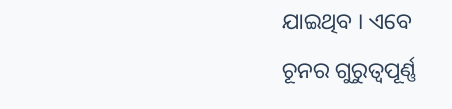ଯାଇଥିବ । ଏବେ ଚୂନର ଗୁରୁତ୍ୱପୂର୍ଣ୍ଣ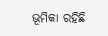ଭୂମିକା ରହିଛି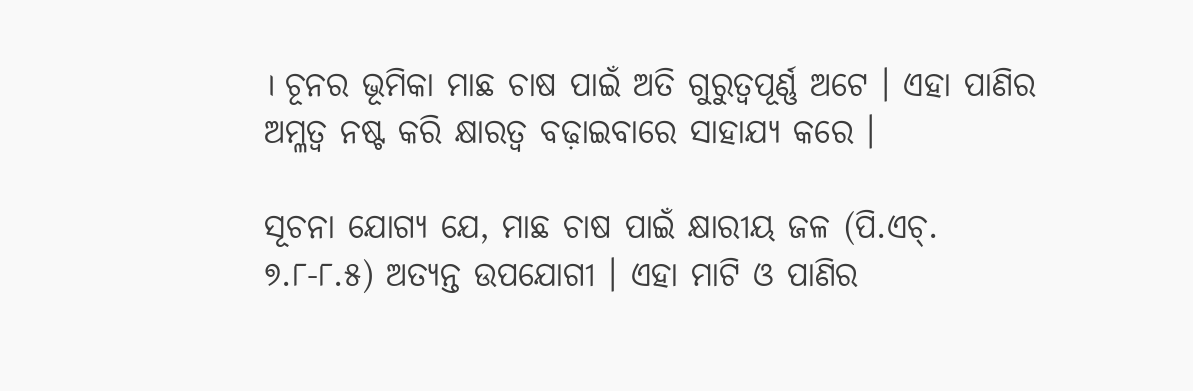। ଚୂନର ଭୂମିକା ମାଛ ଚାଷ ପାଇଁ ଅତି ଗୁରୁତ୍ୱପୂର୍ଣ୍ଣ ଅଟେ । ଏହା ପାଣିର ଅମ୍ଳତ୍ୱ ନଷ୍ଟ କରି କ୍ଷାରତ୍ୱ ବଢ଼ାଇବାରେ ସାହାଯ୍ୟ କରେ ।

ସୂଚନା ଯୋଗ୍ୟ ଯେ, ମାଛ ଚାଷ ପାଇଁ କ୍ଷାରୀୟ ଜଳ (ପି.ଏଚ୍‌. ୭.୮-୮.୫) ଅତ୍ୟନ୍ତ ଉପଯୋଗୀ । ଏହା ମାଟି ଓ ପାଣିର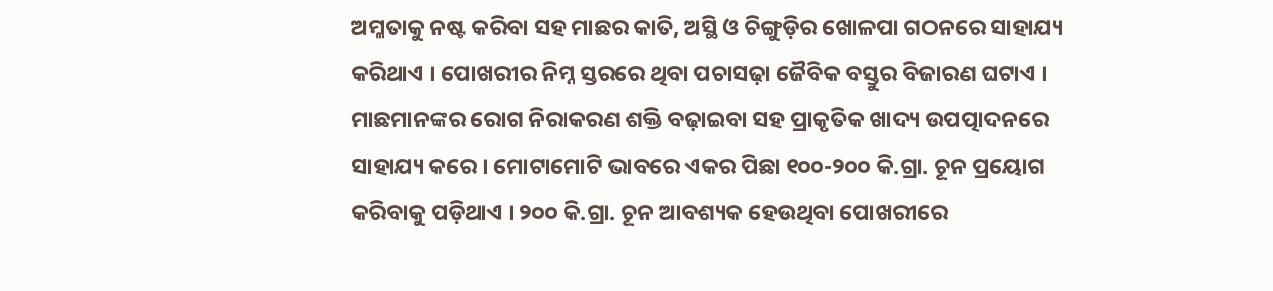ଅମ୍ଳତାକୁ ନଷ୍ଟ କରିବା ସହ ମାଛର କାତି, ଅସ୍ଥି ଓ ଚିଙ୍ଗୁଡ଼ିର ଖୋଳପା ଗଠନରେ ସାହାଯ୍ୟ କରିଥାଏ । ପୋଖରୀର ନିମ୍ନ ସ୍ତରରେ ଥିବା ପଚାସଢ଼ା ଜୈବିକ ବସ୍ତୁର ବିଜାରଣ ଘଟାଏ । ମାଛମାନଙ୍କର ରୋଗ ନିରାକରଣ ଶକ୍ତି ବଢ଼ାଇବା ସହ ପ୍ରାକୃତିକ ଖାଦ୍ୟ ଉପତ୍ପାଦନରେ ସାହାଯ୍ୟ କରେ । ମୋଟାମୋଟି ଭାବରେ ଏକର ପିଛା ୧୦୦-୨୦୦ କି.ଗ୍ରା. ଚୂନ ପ୍ରୟୋଗ କରିବାକୁ ପଡ଼ିଥାଏ । ୨୦୦ କି.ଗ୍ରା. ଚୂନ ଆବଶ୍ୟକ ହେଉଥିବା ପୋଖରୀରେ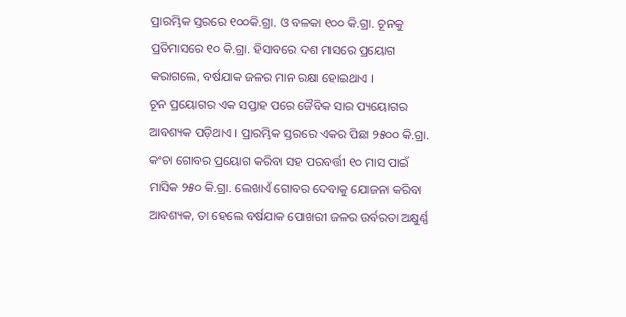ପ୍ରାରମ୍ଭିକ ସ୍ତରରେ ୧୦୦କି.ଗ୍ରା. ଓ ବଳକା ୧୦୦ କି.ଗ୍ରା. ଚୂନକୁ ପ୍ରତିମାସରେ ୧୦ କି.ଗ୍ରା. ହିସାବରେ ଦଶ ମାସରେ ପ୍ରୟୋଗ କରାଗଲେ, ବର୍ଷଯାକ ଜଳର ମାନ ରକ୍ଷା ହୋଇଥାଏ ।
ଚୂନ ପ୍ରୟୋଗର ଏକ ସପ୍ତାହ ପରେ ଜୈବିକ ସାର ପ୍ୟୟୋଗର ଆବଶ୍ୟକ ପଡ଼ିଥାଏ । ପ୍ରାରମ୍ଭିକ ସ୍ତରରେ ଏକର ପିଛା ୨୫୦୦ କି.ଗ୍ରା. କଂଚା ଗୋବର ପ୍ରୟୋଗ କରିବା ସହ ପରବର୍ତ୍ତୀ ୧୦ ମାସ ପାଇଁ ମାସିକ ୨୫୦ କି.ଗ୍ରା. ଲେଖାଏଁ ଗୋବର ଦେବାକୁ ଯୋଜନା କରିବା ଆବଶ୍ୟକ, ତା ହେଲେ ବର୍ଷଯାକ ପୋଖରୀ ଜଳର ଉର୍ବରତା ଅକ୍ଷୁର୍ଣ୍ଣ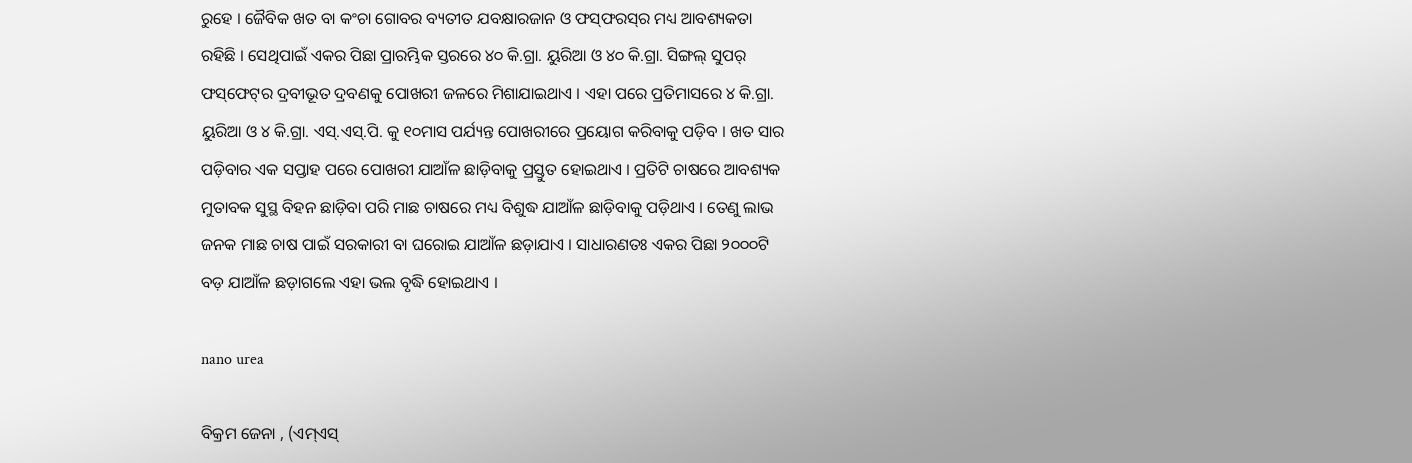ରୁହେ । ଜୈବିକ ଖତ ବା କଂଚା ଗୋବର ବ୍ୟତୀତ ଯବକ୍ଷାରଜାନ ଓ ଫସ୍‌ଫରସ୍‌ର ମଧ୍ୟ ଆବଶ୍ୟକତା ରହିଛି । ସେଥିପାଇଁ ଏକର ପିଛା ପ୍ରାରମ୍ଭିକ ସ୍ତରରେ ୪୦ କି.ଗ୍ରା. ୟୁରିଆ ଓ ୪୦ କି.ଗ୍ରା. ସିଙ୍ଗଲ୍‌ ସୁପର୍‌ ଫସ୍‌ଫେଟ୍‌ର ଦ୍ରବୀଭୂତ ଦ୍ରବଣକୁ ପୋଖରୀ ଜଳରେ ମିଶାଯାଇଥାଏ । ଏହା ପରେ ପ୍ରତିମାସରେ ୪ କି.ଗ୍ରା. ୟୁରିଆ ଓ ୪ କି.ଗ୍ରା. ଏସ୍‌.ଏସ୍‌.ପି. କୁ ୧୦ମାସ ପର୍ଯ୍ୟନ୍ତ ପୋଖରୀରେ ପ୍ରୟୋଗ କରିବାକୁ ପଡ଼ିବ । ଖତ ସାର ପଡ଼ିବାର ଏକ ସପ୍ତାହ ପରେ ପୋଖରୀ ଯାଆଁଳ ଛାଡ଼ିବାକୁ ପ୍ରସ୍ତୁତ ହୋଇଥାଏ । ପ୍ରତିଟି ଚାଷରେ ଆବଶ୍ୟକ ମୁତାବକ ସୁସ୍ଥ ବିହନ ଛାଡ଼ିବା ପରି ମାଛ ଚାଷରେ ମଧ୍ୟ ବିଶୁଦ୍ଧ ଯାଆଁଳ ଛାଡ଼ିବାକୁ ପଡ଼ିଥାଏ । ତେଣୁ ଲାଭ ଜନକ ମାଛ ଚାଷ ପାଇଁ ସରକାରୀ ବା ଘରୋଇ ଯାଆଁଳ ଛଡ଼ାଯାଏ । ସାଧାରଣତଃ ଏକର ପିଛା ୨୦୦୦ଟି ବଡ଼ ଯାଆଁଳ ଛଡ଼ାଗଲେ ଏହା ଭଲ ବୃଦ୍ଧି ହୋଇଥାଏ ।

nano urea

ବିକ୍ରମ ଜେନା , (ଏମ୍‌ଏସ୍‌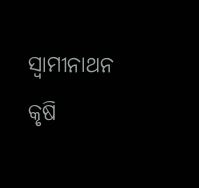ସ୍ୱାମୀନାଥନ କୃଷି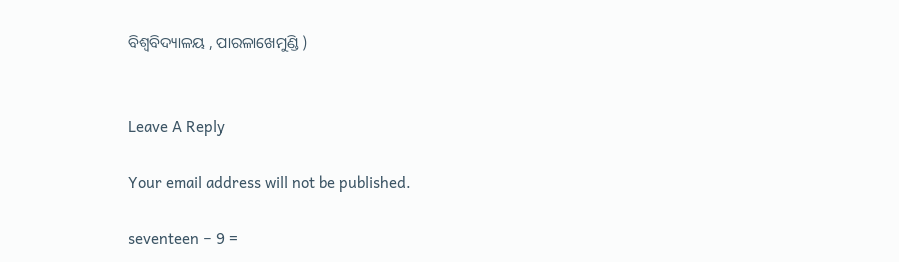ବିଶ୍ୱବିଦ୍ୟାଳୟ , ପାରଳାଖେମୁଣ୍ଡି )


Leave A Reply

Your email address will not be published.

seventeen − 9 =